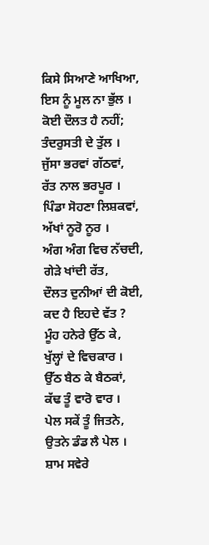ਕਿਸੇ ਸਿਆਣੇ ਆਖਿਆ,
ਇਸ ਨੂੰ ਮੂਲ ਨਾ ਭੁੱਲ ।
ਕੋਈ ਦੌਲਤ ਹੈ ਨਹੀਂ;
ਤੰਦਰੁਸਤੀ ਦੇ ਤੁੱਲ ।
ਜੁੱਸਾ ਭਰਵਾਂ ਗੱਠਵਾਂ,
ਰੱਤ ਨਾਲ ਭਰਪੂਰ ।
ਪਿੰਡਾ ਸੋਹਣਾ ਲਿਸ਼ਕਵਾਂ,
ਅੱਖਾਂ ਨੂਰੋ ਨੂਰ ।
ਅੰਗ ਅੰਗ ਵਿਚ ਨੱਚਦੀ,
ਗੇੜੇ ਖਾਂਦੀ ਰੱਤ,
ਦੌਲਤ ਦੁਨੀਆਂ ਦੀ ਕੋਈ,
ਕਦ ਹੈ ਇਹਦੇ ਵੱਤ ?
ਮੂੰਹ ਹਨੇਰੇ ਉੱਠ ਕੇ,
ਖੁੱਲ੍ਹਾਂ ਦੇ ਵਿਚਕਾਰ ।
ਉੱਠ ਬੈਠ ਕੇ ਬੈਠਕਾਂ,
ਕੱਢ ਤੂੰ ਵਾਰੋ ਵਾਰ ।
ਪੇਲ ਸਕੇਂ ਤੂੰ ਜਿਤਨੇ,
ਉਤਨੇ ਡੰਡ ਲੈ ਪੇਲ ।
ਸ਼ਾਮ ਸਵੇਰੇ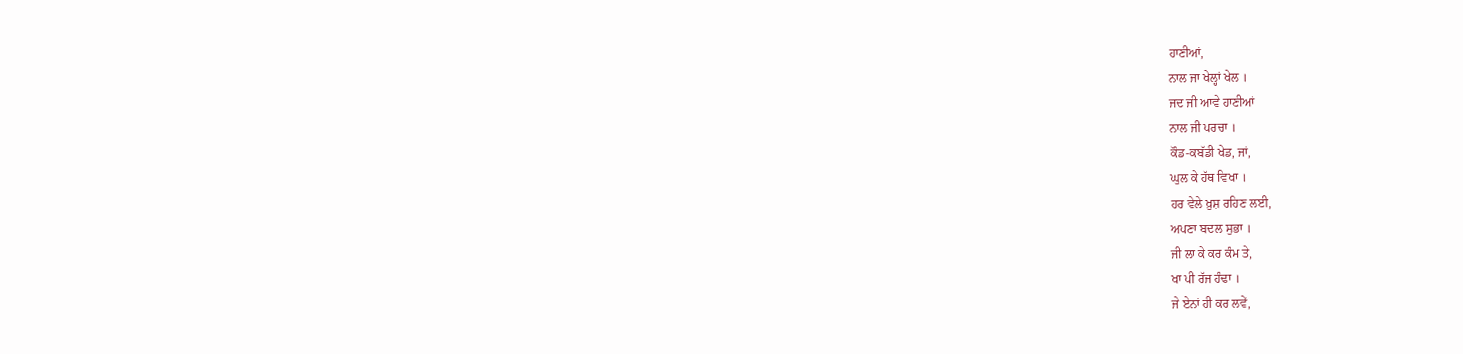ਹਾਣੀਆਂ,
ਨਾਲ ਜਾ ਖੇਲ੍ਹਾਂ ਖੇਲ ।
ਜਦ ਜੀ ਆਵੇ ਹਾਣੀਆਂ
ਨਾਲ ਜੀ ਪਰਚਾ ।
ਕੌਡ-ਕਬੱਡੀ ਖੇਡ, ਜਾਂ,
ਘੁਲ ਕੇ ਹੱਥ ਵਿਖਾ ।
ਹਰ ਵੇਲੇ ਖ਼ੁਸ਼ ਰਹਿਣ ਲਈ,
ਅਪਣਾ ਬਦਲ ਸੁਭਾ ।
ਜੀ ਲਾ ਕੇ ਕਰ ਕੰਮ ਤੇ,
ਖਾ ਪੀ ਰੱਜ ਹੰਢਾ ।
ਜੇ ਏਨਾਂ ਹੀ ਕਰ ਲਵੇਂ,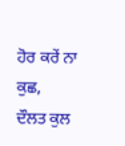ਹੋਰ ਕਰੇਂ ਨਾ ਕੁਛ,
ਦੌਲਤ ਕੁਲ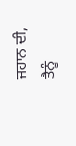ਜਹਾਨ ਦੀ,
ਤੈਨੂੰ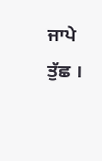ਜਾਪੇ ਤੁੱਛ ।